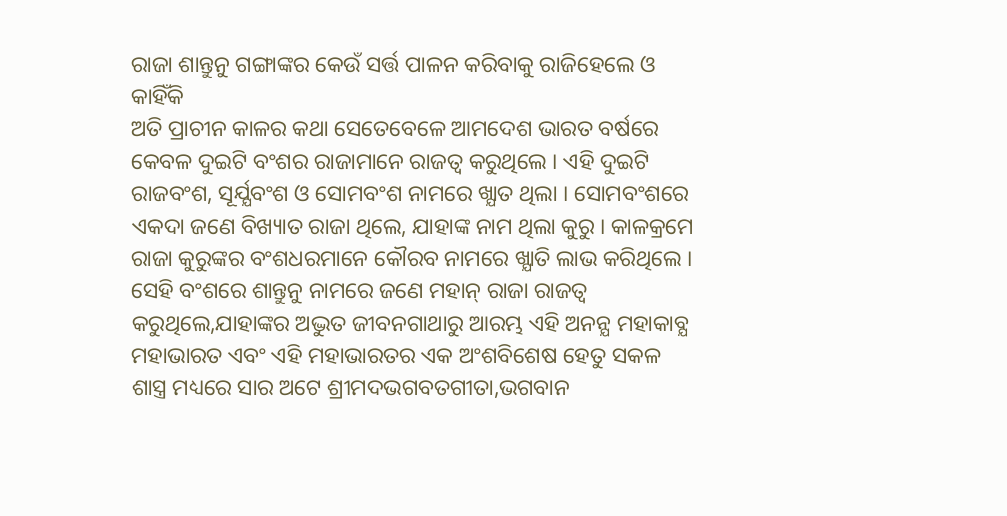ରାଜା ଶାନ୍ତୁନୁ ଗଙ୍ଗାଙ୍କର କେଉଁ ସର୍ତ୍ତ ପାଳନ କରିବାକୁ ରାଜିହେଲେ ଓ କାହିଁକି
ଅତି ପ୍ରାଚୀନ କାଳର କଥା ସେତେବେଳେ ଆମଦେଶ ଭାରତ ବର୍ଷରେ କେବଳ ଦୁଇଟି ବଂଶର ରାଜାମାନେ ରାଜତ୍ଵ କରୁଥିଲେ । ଏହି ଦୁଇଟି ରାଜବଂଶ, ସୂର୍ଯ୍ଯବଂଶ ଓ ସୋମବଂଶ ନାମରେ ଖ୍ଯାତ ଥିଲା । ସୋମବଂଶରେ ଏକଦା ଜଣେ ବିଖ୍ୟାତ ରାଜା ଥିଲେ, ଯାହାଙ୍କ ନାମ ଥିଲା କୁରୁ । କାଳକ୍ରମେ ରାଜା କୁରୁଙ୍କର ବଂଶଧରମାନେ କୌରବ ନାମରେ ଖ୍ଯାତି ଲାଭ କରିଥିଲେ । ସେହି ବଂଶରେ ଶାନ୍ତୁନୁ ନାମରେ ଜଣେ ମହାନ୍ ରାଜା ରାଜତ୍ୱ କରୁଥିଲେ,ଯାହାଙ୍କର ଅଦ୍ଭୁତ ଜୀବନଗାଥାରୁ ଆରମ୍ଭ ଏହି ଅନନ୍ଯ ମହାକାବ୍ଯ ମହାଭାରତ ଏବଂ ଏହି ମହାଭାରତର ଏକ ଅଂଶବିଶେଷ ହେତୁ ସକଳ ଶାସ୍ତ୍ର ମଧ୍ୟରେ ସାର ଅଟେ ଶ୍ରୀମଦଭଗବତଗୀତା,ଭଗବାନ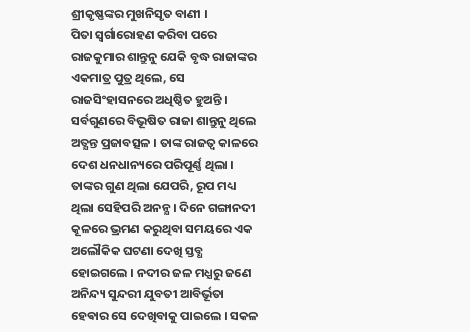ଶ୍ରୀକୃଷ୍ଣଙ୍କର ମୁଖନିସୃତ ବାଣୀ ।
ପିତା ସ୍ବର୍ଗାରୋହଣ କରିବା ପରେ ରାଜକୁମାର ଶାନ୍ତୁନୁ ଯେକି ବୃଦ୍ଧ ରାଜାଙ୍କର ଏକମାତ୍ର ପୁତ୍ର ଥିଲେ, ସେ ରାଜସିଂହାସନରେ ଅଧିଷ୍ଠିତ ହୁଅନ୍ତି । ସର୍ବଗୁଣରେ ବିଭୂଷିତ ରାଜା ଶାନ୍ତୁନୁ ଥିଲେ ଅତ୍ଯନ୍ତ ପ୍ରଜାବତ୍ସଳ । ତାଙ୍କ ରାଜତ୍ୱ କାଳରେ ଦେଶ ଧନଧାନ୍ୟରେ ପରିପୂର୍ଣ୍ଣ ଥିଲା । ତାଙ୍କର ଗୁଣ ଥିଲା ଯେପରି, ରୂପ ମଧ୍ୟ ଥିଲା ସେହିପରି ଅନନ୍ଯ । ଦିନେ ଗଙ୍ଗାନଦୀ କୂଳରେ ଭ୍ରମଣ କରୁଥିବା ସମୟରେ ଏକ ଅଲୌକିକ ଘଟଣା ଦେଖି ସ୍ତବ୍ଧ ହୋଇଗଲେ । ନଦୀର ଜଳ ମଧ୍ଯରୁ ଜଣେ ଅନିନ୍ଦ୍ୟ ସୁନ୍ଦରୀ ଯୁବତୀ ଆବିର୍ଭୂତା ହେଵାର ସେ ଦେଖିବାକୁ ପାଇଲେ । ସକଳ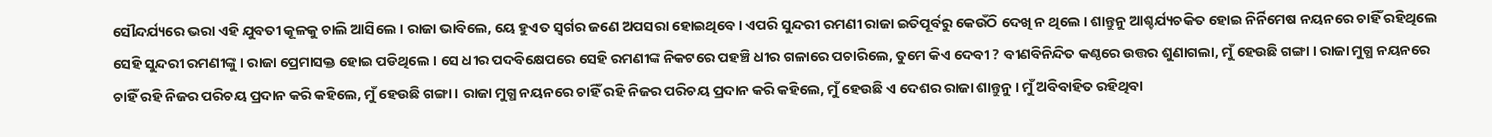ସୌନ୍ଦର୍ଯ୍ୟରେ ଭରା ଏହି ଯୁବତୀ କୂଳକୁ ଚାଲି ଆସିଲେ । ରାଜା ଭାବିଲେ, ୟେ ହୁଏତ ସ୍ବର୍ଗର ଜଣେ ଅପସରା ହୋଇଥିବେ । ଏପରି ସୁନ୍ଦରୀ ରମଣୀ ରାଜା ଇତିପୂର୍ବରୁ କେଉଁଠି ଦେଖି ନ ଥିଲେ । ଶାନ୍ତୁନୁ ଆଶ୍ଚର୍ଯ୍ୟଚକିତ ହୋଇ ନିର୍ନିମେଷ ନୟନରେ ଚାହିଁ ରହିଥିଲେ ସେହି ସୁନ୍ଦରୀ ରମଣୀଙ୍କୁ । ରାଜା ପ୍ରେମାସକ୍ତ ହୋଇ ପଡିଥିଲେ । ସେ ଧୀର ପଦବିକ୍ଷେପରେ ସେହି ରମଣୀଙ୍କ ନିକଟରେ ପହଞ୍ଚି ଧୀର ଗଳାରେ ପଚାରିଲେ, ତୁମେ କିଏ ଦେବୀ ? ବୀଣବିନିନ୍ଦିତ କଣ୍ଠରେ ଉତ୍ତର ଶୁଣାଗଲା, ମୁଁ ହେଉଛି ଗଙ୍ଗା । ରାଜା ମୁଗ୍ଧ ନୟନରେ ଚାହିଁ ରହି ନିଜର ପରିଚୟ ପ୍ରଦାନ କରି କହିଲେ, ମୁଁ ହେଉଛି ଗଙ୍ଗା । ରାଜା ମୁଗ୍ଧ ନୟନରେ ଚାହିଁ ରହି ନିଜର ପରିଚୟ ପ୍ରଦାନ କରି କହିଲେ, ମୁଁ ହେଉଛି ଏ ଦେଶର ରାଜା ଶାନ୍ତୁନୁ । ମୁଁ ଅବିବାହିତ ରହିଥିବା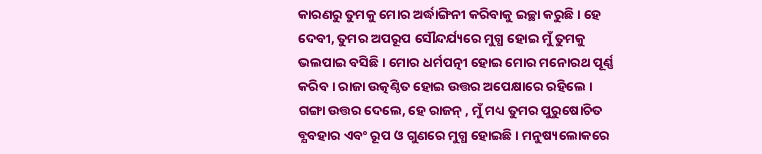କାରଣରୁ ତୁମକୁ ମୋର ଅର୍ଦ୍ଧାଙ୍ଗିନୀ କରିବାକୁ ଇଚ୍ଛା କରୁଛି । ହେ ଦେବୀ, ତୁମର ଅପରୂପ ସୌନ୍ଦର୍ଯ୍ୟରେ ମୁଗ୍ଧ ହୋଇ ମୁଁ ତୁମକୁ ଭଲପାଇ ବସିଛି । ମୋର ଧର୍ମପତ୍ନୀ ହୋଇ ମୋର ମନୋରଥ ପୂର୍ଣ୍ଣ କରିବ । ରାଜା ଉତ୍କଣ୍ଠିତ ହୋଇ ଉତ୍ତର ଅପେକ୍ଷାରେ ରହିଲେ ।
ଗଙ୍ଗା ଉତ୍ତର ଦେଲେ, ହେ ରାଜନ୍ , ମୁଁ ମଧ୍ୟ ତୁମର ପୁରୁଷୋଚିତ ବ୍ଯବହାର ଏବଂ ରୂପ ଓ ଗୁଣରେ ମୁଗ୍ଧ ହୋଇଛି । ମନୁଷ୍ୟଲୋକରେ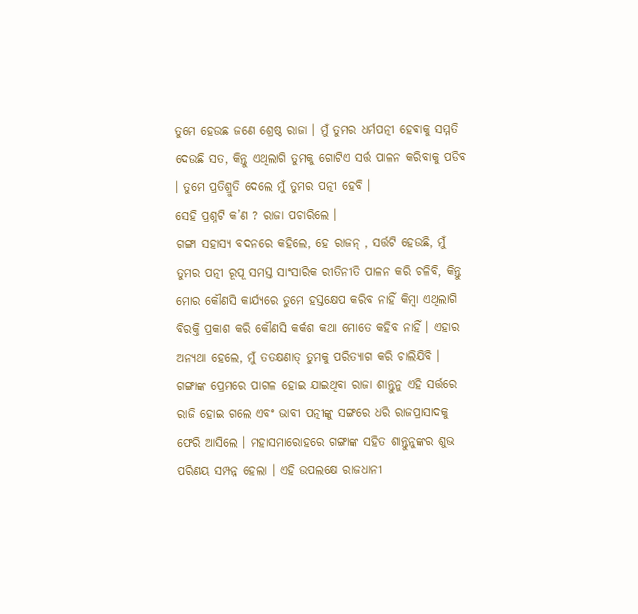ତୁମେ ହେଉଛ ଜଣେ ଶ୍ରେଷ୍ଠ ରାଜା । ମୁଁ ତୁମର ଧର୍ମପତ୍ନୀ ହେଵାକୁ ସମ୍ମତି ଦେଉଛି ସତ, କିନ୍ତୁ ଏଥିଲାଗି ତୁମକୁ ଗୋଟିଏ ସର୍ତ୍ତ ପାଳନ କରିବାକୁ ପଡିବ । ତୁମେ ପ୍ରତିଶ୍ରୁତି ଦେଲେ ମୁଁ ତୁମର ପତ୍ନୀ ହେବି ।
ସେହି ପ୍ରଶ୍ନଟି କ’ଣ ? ରାଜା ପଚାରିଲେ ।
ଗଙ୍ଗା ସହାସ୍ଯ ବଦନରେ କହିଲେ, ହେ ରାଜନ୍ , ସର୍ତ୍ତଟି ହେଉଛି, ମୁଁ ତୁମର ପତ୍ନୀ ରୂପୂ ସମସ୍ତ ସାଂସାରିକ ରୀତିନୀତି ପାଳନ କରି ଚଳିବି, କିନ୍ତୁ ମୋର କୌଣସି କାର୍ଯ୍ୟରେ ତୁମେ ହସ୍ତକ୍ଷେପ କରିବ ନାହିଁ କିମ୍ବା ଏଥିଲାଗି ବିରକ୍ତି ପ୍ରକାଶ କରି କୌଣସି କର୍କଶ କଥା ମୋତେ କହିବ ନାହିଁ । ଏହାର ଅନ୍ଯଥା ହେଲେ, ମୁଁ ତତକ୍ଷଣାତ୍ ତୁମକୁ ପରିତ୍ଯାଗ କରି ଚାଲିଯିବି । ଗଙ୍ଗାଙ୍କ ପ୍ରେମରେ ପାଗଳ ହୋଇ ଯାଇଥିବା ରାଜା ଶାନ୍ତୁନୁ ଏହି ସର୍ତ୍ତରେ ରାଜି ହୋଇ ଗଲେ ଏବଂ ଭାବୀ ପତ୍ନୀଙ୍କୁ ସଙ୍ଗରେ ଧରି ରାଜପ୍ରାସାଦକୁ ଫେରି ଆସିଲେ । ମହାସମାରୋହରେ ଗଙ୍ଗାଙ୍କ ସହିତ ଶାନ୍ତୁନୁଙ୍କର ଶୁଭ ପରିଣୟ ସମ୍ପନ୍ନ ହେଲା । ଏହି ଉପଲକ୍ଷେ ରାଜଧାନୀ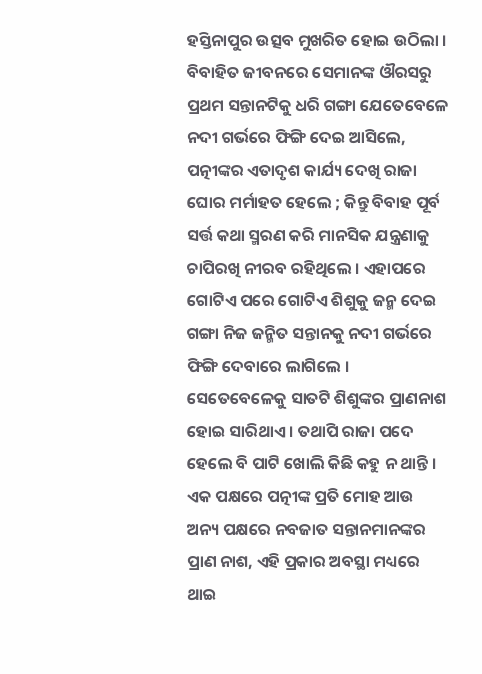ହସ୍ତିନାପୁର ଉତ୍ସବ ମୁଖରିତ ହୋଇ ଉଠିଲା । ବିବାହିତ ଜୀବନରେ ସେମାନଙ୍କ ଔରସରୁ ପ୍ରଥମ ସନ୍ତାନଟିକୁ ଧରି ଗଙ୍ଗା ଯେତେବେଳେ ନଦୀ ଗର୍ଭରେ ଫିଙ୍ଗି ଦେଇ ଆସିଲେ, ପତ୍ନୀଙ୍କର ଏତାଦୃଶ କାର୍ଯ୍ୟ ଦେଖି ରାଜା ଘୋର ମର୍ମାହତ ହେଲେ ; କିନ୍ତୁ ବିବାହ ପୂର୍ବ ସର୍ତ୍ତ କଥା ସ୍ମରଣ କରି ମାନସିକ ଯନ୍ତ୍ରଣାକୁ ଚାପିରଖି ନୀରବ ରହିଥିଲେ । ଏହାପରେ ଗୋଟିଏ ପରେ ଗୋଟିଏ ଶିଶୁକୁ ଜନ୍ମ ଦେଇ ଗଙ୍ଗା ନିଜ ଜନ୍ମିତ ସନ୍ତାନକୁ ନଦୀ ଗର୍ଭରେ ଫିଙ୍ଗି ଦେବାରେ ଲାଗିଲେ । ସେତେବେଳେକୁ ସାତଟି ଶିଶୁଙ୍କର ପ୍ରାଣନାଶ ହୋଇ ସାରିଥାଏ । ତଥାପି ରାଜା ପଦେ ହେଲେ ବି ପାଟି ଖୋଲି କିଛି କହୁ ନ ଥାନ୍ତି । ଏକ ପକ୍ଷରେ ପତ୍ନୀଙ୍କ ପ୍ରତି ମୋହ ଆଉ ଅନ୍ୟ ପକ୍ଷରେ ନବଜାତ ସନ୍ତାନମାନଙ୍କର ପ୍ରାଣ ନାଶ, ଏହି ପ୍ରକାର ଅବସ୍ଥା ମଧ୍ୟରେ ଥାଇ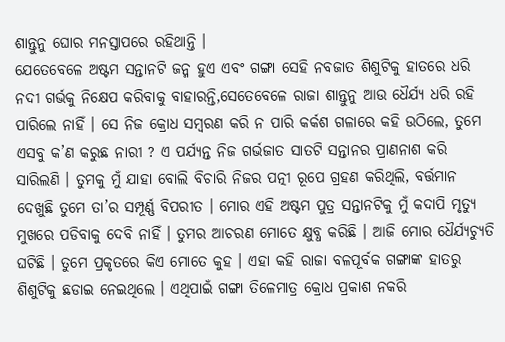ଶାନ୍ତୁନୁ ଘୋର ମନସ୍ତାପରେ ରହିଥାନ୍ତି ।
ଯେତେବେଳେ ଅଷ୍ଟମ ସନ୍ତାନଟି ଜନ୍ମ ହୁଏ ଏବଂ ଗଙ୍ଗା ସେହି ନବଜାତ ଶିଶୁଟିକୁ ହାତରେ ଧରି ନଦୀ ଗର୍ଭକୁ ନିକ୍ଷେପ କରିବାକୁ ବାହାରନ୍ତି,ସେତେବେଳେ ରାଜା ଶାନ୍ତୁନୁ ଆଉ ଧୈର୍ଯ୍ୟ ଧରି ରହି ପାରିଲେ ନାହିଁ । ସେ ନିଜ କ୍ରୋଧ ସମ୍ବରଣ କରି ନ ପାରି କର୍କଶ ଗଳାରେ କହି ଉଠିଲେ, ତୁମେ ଏସବୁ କ’ଣ କରୁଛ ନାରୀ ? ଏ ପର୍ଯ୍ୟନ୍ତ ନିଜ ଗର୍ଭଜାତ ସାତଟି ସନ୍ତାନର ପ୍ରାଣନାଶ କରି ସାରିଲଣି । ତୁମକୁ ମୁଁ ଯାହା ବୋଲି ବିଚାରି ନିଜର ପତ୍ନୀ ରୂପେ ଗ୍ରହଣ କରିଥିଲି, ବର୍ତ୍ତମାନ ଦେଖୁଛି ତୁମେ ତା’ର ସମ୍ପୂର୍ଣ୍ଣ ବିପରୀତ । ମୋର ଏହି ଅଷ୍ଟମ ପୁତ୍ର ସନ୍ତାନଟିକୁ ମୁଁ କଦାପି ମୃତ୍ୟୁ ମୁଖରେ ପଡିବାକୁ ଦେବି ନାହିଁ । ତୁମର ଆଚରଣ ମୋତେ କ୍ଷୁବ୍ଧ କରିଛି । ଆଜି ମୋର ଧୈର୍ଯ୍ୟଚ୍ଯୁତି ଘଟିଛି । ତୁମେ ପ୍ରକୃତରେ କିଏ ମୋତେ କୁହ । ଏହା କହି ରାଜା ବଳପୂର୍ବକ ଗଙ୍ଗାଙ୍କ ହାତରୁ ଶିଶୁଟିକୁ ଛଡାଇ ନେଇଥିଲେ । ଏଥିପାଇଁ ଗଙ୍ଗା ତିଳେମାତ୍ର କ୍ରୋଧ ପ୍ରକାଶ ନକରି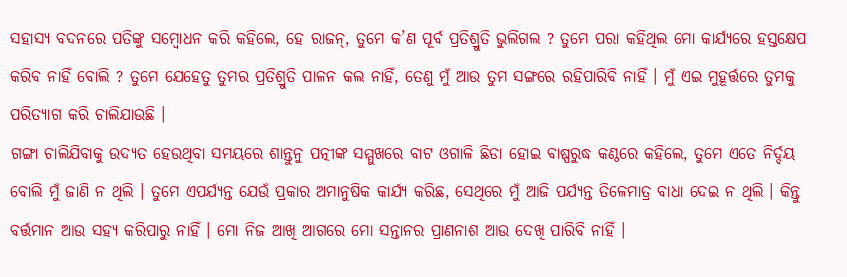ସହାସ୍ଯ ବଦନରେ ପତିଙ୍କୁ ସମ୍ବୋଧନ କରି କହିଲେ, ହେ ରାଜନ୍, ତୁମେ କ’ଣ ପୂର୍ବ ପ୍ରତିଶ୍ରୁତି ଭୁଲିଗଲ ? ତୁମେ ପରା କହିଥିଲ ମୋ କାର୍ଯ୍ୟରେ ହସ୍ତକ୍ଷେପ କରିବ ନାହିଁ ବୋଲି ? ତୁମେ ଯେହେତୁ ତୁମର ପ୍ରତିଶ୍ରୁତି ପାଳନ କଲ ନାହିଁ, ତେଣୁ ମୁଁ ଆଉ ତୁମ ସଙ୍ଗରେ ରହିପାରିବି ନାହିଁ । ମୁଁ ଏଇ ମୁହୂର୍ତ୍ତରେ ତୁମକୁ ପରିତ୍ୟାଗ କରି ଚାଲିଯାଉଛି ।
ଗଙ୍ଗା ଚାଲିଯିବାକୁ ଉଦ୍ଯତ ହେଉଥିବା ସମୟରେ ଶାନ୍ତୁନୁ ପତ୍ନୀଙ୍କ ସମ୍ମୁଖରେ ବାଟ ଓଗାଳି ଛିଡା ହୋଇ ବାଷ୍ପରୁଦ୍ଧ କଣ୍ଠରେ କହିଲେ, ତୁମେ ଏତେ ନିର୍ଦ୍ଦୟ ବୋଲି ମୁଁ ଜାଣି ନ ଥିଲି । ତୁମେ ଏପର୍ଯ୍ୟନ୍ତ ଯେଉଁ ପ୍ରକାର ଅମାନୁଷିକ କାର୍ଯ୍ୟ କରିଛ, ସେଥିରେ ମୁଁ ଆଜି ପର୍ଯ୍ୟନ୍ତ ତିଳେମାତ୍ର ବାଧା ଦେଇ ନ ଥିଲି । କିନ୍ତୁ ବର୍ତ୍ତମାନ ଆଉ ସହ୍ଯ କରିପାରୁ ନାହିଁ । ମୋ ନିଜ ଆଖି ଆଗରେ ମୋ ସନ୍ତାନର ପ୍ରାଣନାଶ ଆଉ ଦେଖି ପାରିବି ନାହିଁ ।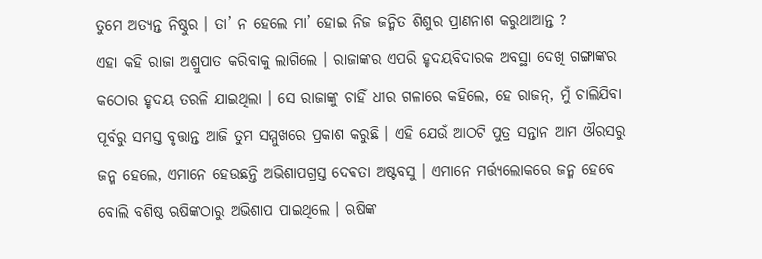ତୁମେ ଅତ୍ଯନ୍ତ ନିଷ୍ଠୁର । ତା’ ନ ହେଲେ ମା’ ହୋଇ ନିଜ ଜନ୍ମିତ ଶିଶୁର ପ୍ରାଣନାଶ କରୁଥାଆନ୍ତ ?
ଏହା କହି ରାଜା ଅଶ୍ରୁପାତ କରିବାକୁ ଲାଗିଲେ । ରାଜାଙ୍କର ଏପରି ହୃଦୟବିଦାରକ ଅବସ୍ଥା ଦେଖି ଗଙ୍ଗାଙ୍କର କଠୋର ହୃଦୟ ତରଳି ଯାଇଥିଲା । ସେ ରାଜାଙ୍କୁ ଚାହିଁ ଧୀର ଗଳାରେ କହିଲେ, ହେ ରାଜନ୍, ମୁଁ ଚାଲିଯିବା ପୂର୍ବରୁ ସମସ୍ତ ବୃତ୍ତାନ୍ତ ଆଜି ତୁମ ସମ୍ମୁଖରେ ପ୍ରକାଶ କରୁଛି । ଏହି ଯେଉଁ ଆଠଟି ପୁତ୍ର ସନ୍ତାନ ଆମ ଔରସରୁ ଜନ୍ମ ହେଲେ, ଏମାନେ ହେଉଛନ୍ତି ଅଭିଶାପଗ୍ରସ୍ତ ଦେଵତା ଅଷ୍ଟବସୁ । ଏମାନେ ମର୍ତ୍ତ୍ଯଲୋକରେ ଜନ୍ମ ହେବେ ବୋଲି ବଶିଷ୍ଠ ଋଷିଙ୍କଠାରୁ ଅଭିଶାପ ପାଇଥିଲେ । ଋଷିଙ୍କ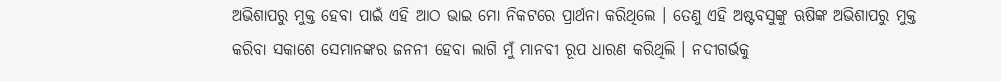ଅଭିଶାପରୁ ମୁକ୍ତ ହେବା ପାଇଁ ଏହି ଆଠ ଭାଇ ମୋ ନିକଟରେ ପ୍ରାର୍ଥନା କରିଥିଲେ । ତେଣୁ ଏହି ଅଷ୍ଟବସୁଙ୍କୁ ଋଷିଙ୍କ ଅଭିଶାପରୁ ମୁକ୍ତ କରିବା ସକାଶେ ସେମାନଙ୍କର ଜନନୀ ହେବା ଲାଗି ମୁଁ ମାନବୀ ରୂପ ଧାରଣ କରିଥିଲି । ନଦୀଗର୍ଭକୁ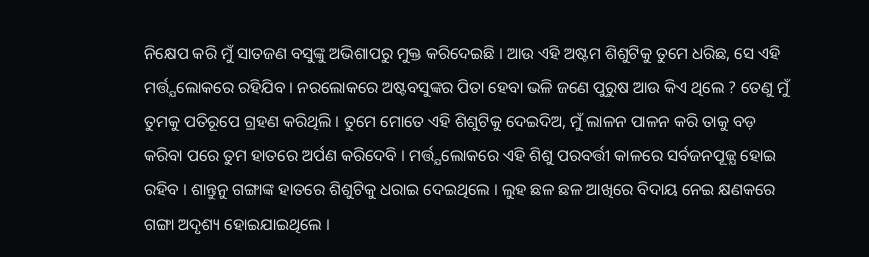ନିକ୍ଷେପ କରି ମୁଁ ସାତଜଣ ବସୁଙ୍କୁ ଅଭିଶାପରୁ ମୁକ୍ତ କରିଦେଇଛି । ଆଉ ଏହି ଅଷ୍ଟମ ଶିଶୁଟିକୁ ତୁମେ ଧରିଛ, ସେ ଏହି ମର୍ତ୍ତ୍ଯଲୋକରେ ରହିଯିବ । ନରଲୋକରେ ଅଷ୍ଟବସୁଙ୍କର ପିତା ହେବା ଭଳି ଜଣେ ପୁରୁଷ ଆଉ କିଏ ଥିଲେ ? ତେଣୁ ମୁଁ ତୁମକୁ ପତିରୂପେ ଗ୍ରହଣ କରିଥିଲି । ତୁମେ ମୋତେ ଏହି ଶିଶୁଟିକୁ ଦେଇଦିଅ, ମୁଁ ଲାଳନ ପାଳନ କରି ତାକୁ ବଡ଼ କରିବା ପରେ ତୁମ ହାତରେ ଅର୍ପଣ କରିଦେବି । ମର୍ତ୍ତ୍ଯଲୋକରେ ଏହି ଶିଶୁ ପରବର୍ତ୍ତୀ କାଳରେ ସର୍ବଜନପୂଜ୍ଯ ହୋଇ ରହିବ । ଶାନ୍ତୁନୁ ଗଙ୍ଗାଙ୍କ ହାତରେ ଶିଶୁଟିକୁ ଧରାଇ ଦେଇଥିଲେ । ଲୁହ ଛଳ ଛଳ ଆଖିରେ ବିଦାୟ ନେଇ କ୍ଷଣକରେ ଗଙ୍ଗା ଅଦୃଶ୍ୟ ହୋଇଯାଇଥିଲେ ।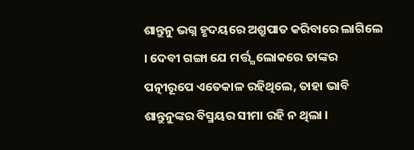ଶାନ୍ତୁନୁ ଭଗ୍ନ ହୃଦୟରେ ଅଶ୍ରୁପାତ କରିବାରେ ଲାଗିଲେ । ଦେବୀ ଗଙ୍ଗା ଯେ ମର୍ତ୍ତ୍ଯଲୋକରେ ତାଙ୍କର ପତ୍ନୀରୂପେ ଏତେକାଳ ରହିଥିଲେ, ତାହା ଭାବି ଶାନ୍ତୁନୁଙ୍କର ବିସ୍ମୟର ସୀମା ରହି ନ ଥିଲା ।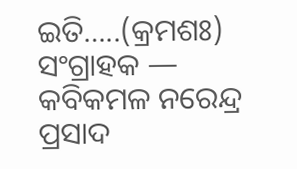ଇତି…..(କ୍ରମଶଃ)
ସଂଗ୍ରାହକ — କବିକମଳ ନରେନ୍ଦ୍ର ପ୍ରସାଦ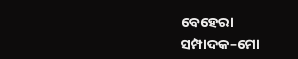ବେହେରା
ସମ୍ପାଦକ–ମୋ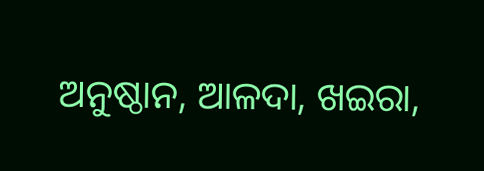ଅନୁଷ୍ଠାନ, ଆଳଦା, ଖଇରା,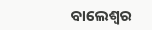ବାଲେଶ୍ଵର